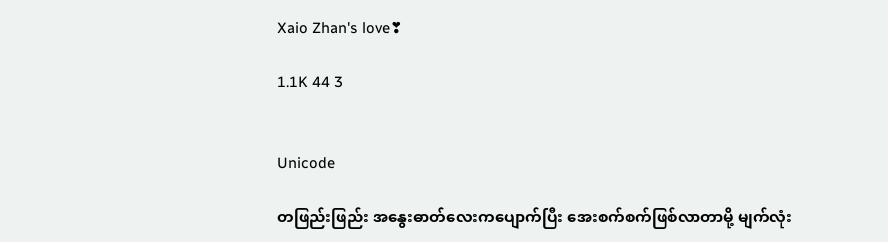Xaio Zhan's love❣

1.1K 44 3


Unicode

တဖြည်းဖြည်း အနွေးဓာတ်လေးကပျောက်ပြီး အေးစက်စက်ဖြစ်လာတာမို့ မျက်လုံး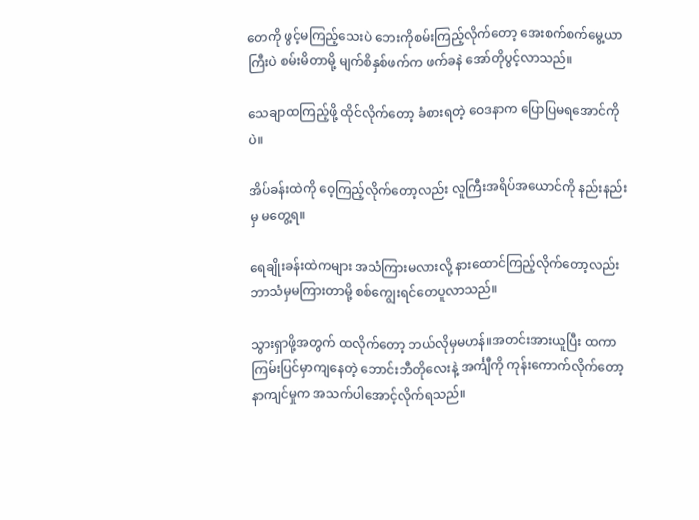တေကို ဖွင့်မကြည့်သေးပဲ ဘေးကိုစမ်းကြည့်လိုက်တော့ အေးစက်စက်မွေ့ယာကြီးပဲ စမ်းမိတာမို့ မျက်စိနှစ်ဖက်က ဖက်ခနဲ အော်တိုပွင့်လာသည်။

သေချာထကြည့်ဖို့ ထိုင်လိုက်တော့ ခံစားရတဲ့ ဝေဒနာက ပြောပြမရအောင်ကိုပဲ။

အိပ်ခန်းထဲကို ဝေ့ကြည့်လိုက်တော့လည်း လူကြီးအရိပ်အယောင်ကို နည်းနည်းမှ မတွေ့ရ။

ရေချိုးခန်းထဲကများ အသံကြားမလားလို့ နားထောင်ကြည့်လိုက်တော့လည်း ဘာသံမှမကြားတာမို့ စစ်ကျွေးရင်တေပူလာသည်။

သွားရှာဖို့အတွက် ထလိုက်တော့ ဘယ်လိုမှမဟန်။အတင်းအားယူပြီး ထကာ ကြမ်းပြင်မှာကျနေတဲ့ ဘောင်းဘီတိုလေးနဲ့ အင်္ကျီကို ကုန်းကောက်လိုက်တော့ နာကျင်မှုက အသက်ပါအောင့်လိုက်ရသည်။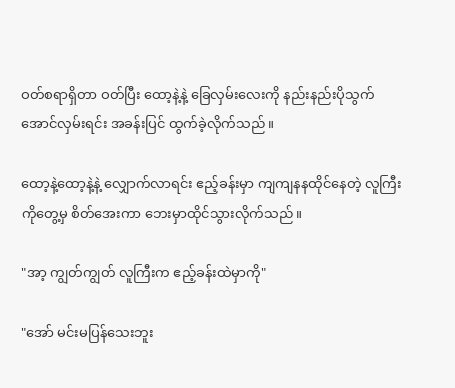ဝတ်စရာရှိတာ ဝတ်ပြီး ထော့နဲ့နဲ့ ခြေလှမ်းလေးကို နည်းနည်းပိုသွက်အောင်လှမ်းရင်း အခန်းပြင် ထွက်ခဲ့လိုက်သည်။

ထော့နဲ့ထော့နဲ့နဲ့ လျှောက်လာရင်း ဧည့်ခန်းမှာ ကျကျနနထိုင်နေတဲ့ လူကြီးကိုတွေ့မှ စိတ်အေးကာ ဘေးမှာထိုင်သွားလိုက်သည်။

"အာ့ ကျွတ်ကျွတ် လူကြီးက ဧည့်ခန်းထဲမှာကို"

"အော် မင်းမပြန်သေးဘူး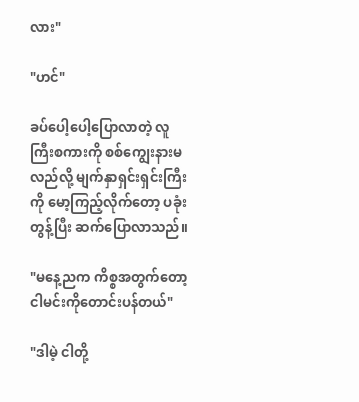လား"

"ဟင်"

ခပ်ပေါ့ပေါ့ပြောလာတဲ့ လူကြီးစကားကို စစ်ကျွေးနားမလည်လို့ မျက်နှာရှင်းရှင်းကြီးကို မော့ကြည့်လိုက်တော့ ပခုံးတွန့်ပြီး ဆက်ပြောလာသည်။

"မနေ့ညက ကိစ္စအတွက်တော့ ငါမင်းကိုတောင်းပန်တယ်"

"ဒါမဲ့ ငါတို့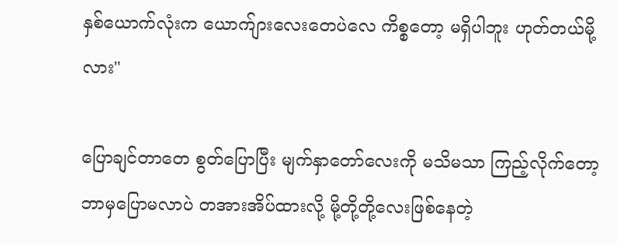နှစ်ယောက်လုံးက ယောက်ျားလေးတေပဲလေ ကိစ္စတော့ မရှိပါဘူး ဟုတ်တယ်မို့လား"

ပြောချင်တာတေ စွတ်ပြောပြီး မျက်နှာတော်လေးကို မသိမသာ ကြည့်လိုက်တော့ ဘာမှပြောမလာပဲ တအားအိပ်ထားလို့ မို့တို့တို့လေးဖြစ်နေတဲ့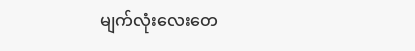မျက်လုံးလေးတေ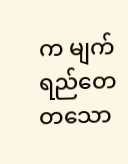က မျက်ရည်တေ တသော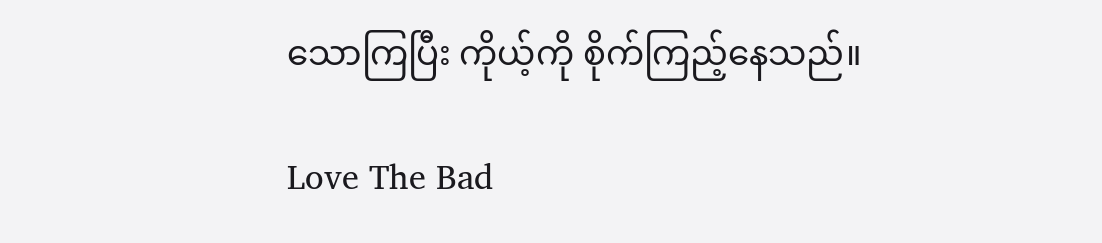သောကြပြီး ကိုယ့်ကို စိုက်ကြည့်နေသည်။

Love The Bad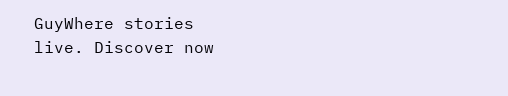GuyWhere stories live. Discover now